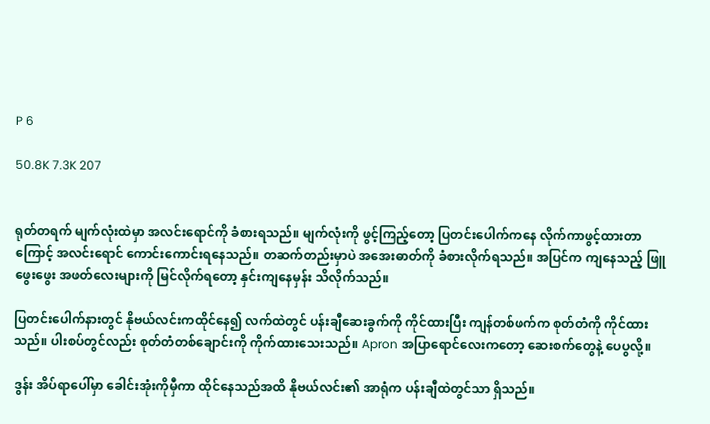P 6

50.8K 7.3K 207


ရုတ်တရက် မျက်လုံးထဲမှာ အလင်းရောင်ကို ခံစားရသည်။ မျက်လုံးကို ဖွင့်ကြည့်တော့ ပြတင်းပေါက်ကနေ လိုက်ကာဖွင့်ထားတာကြောင့် အလင်းရောင် ကောင်းကောင်းရနေသည်။ တဆက်တည်းမှာပဲ အအေးဓာတ်ကို ခံစားလိုက်ရသည်။ အပြင်က ကျနေသည့် ဖြူဖွေးဖွေး အဖတ်လေးများကို မြင်လိုက်ရတော့ နှင်းကျနေမှန်း သိလိုက်သည်။

ပြတင်းပေါက်နားတွင် နိုဗယ်လင်းကထိုင်နေ၍ လက်ထဲတွင် ပန်းချီဆေးခွက်ကို ကိုင်ထားပြီး ကျန်တစ်ဖက်က စုတ်တံကို ကိုင်ထားသည်။ ပါးစပ်တွင်လည်း စုတ်တံတစ်ချောင်းကို ကိုက်ထားသေးသည်။ Apron အပြာရောင်လေးကတော့ ဆေးစက်တွေနဲ့ ပေပွလို့။

ဒွန်း အိပ်ရာပေါ်မှာ ခေါင်းအုံးကိုမှီကာ ထိုင်နေသည်အထိ နိုဗယ်လင်း၏ အာရုံက ပန်းချီထဲတွင်သာ ရှိသည်။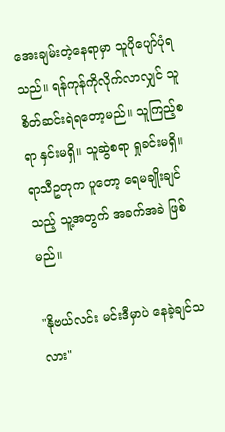အေးချမ်းတဲ့နေရာမှာ သူပိုပျော်ပုံရသည်။ ရန်ကုန်ကိုလိုက်လာလျှင် သူစိတ်ဆင်းရဲရတော့မည်။ သူကြည့်စရာ နှင်းမရှိ။ သူဆွဲစရာ ရှုခင်းမရှိ။ ရာသီဥတုက ပူတော့ ရေမချိုးချင်သည့် သူ့အတွက် အခက်အခဲ ဖြစ်မည်။

"နိုဗယ်လင်း မင်းဒီမှာပဲ နေခဲ့ချင်သလား"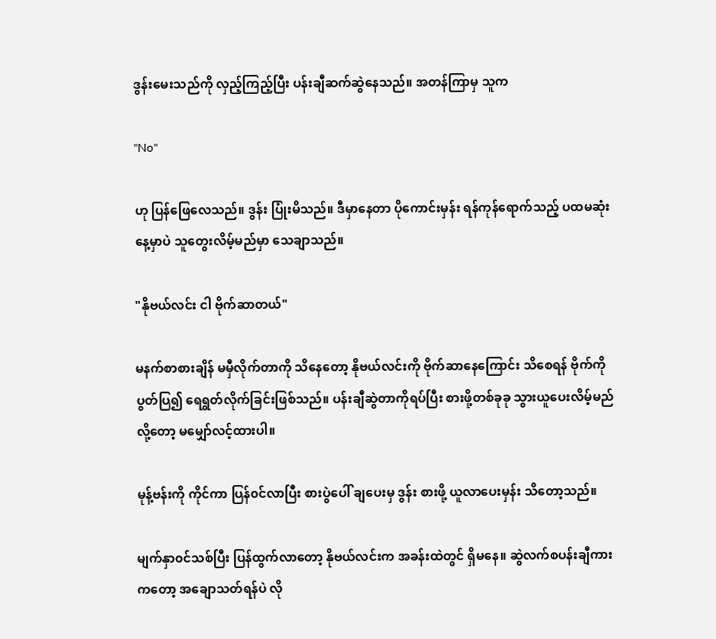ဒွန်းမေးသည်ကို လှည့်ကြည့်ပြီး ပန်းချီဆက်ဆွဲနေသည်။ အတန်ကြာ‌မှ သူက

"No"

ဟု ပြန်ဖြေလေသည်။ ဒွန်း ပြုံးမိသည်။ ဒီမှာနေတာ ပိုကောင်းမှန်း ‌ရန်ကုန်ရောက်သည့် ပထမဆုံးနေ့မှာပဲ သူတွေးလိမ့်မည်မှာ သေချာသည်။

"နိုဗယ်လင်း ငါ ဗိုက်ဆာတယ်"

မနက်စာစားချိန် မမှီလိုက်တာကို သိနေတော့ နိုဗယ်လင်းကို ဗိုက်ဆာနေကြောင်း သိစေရန် ဗိုက်ကို ပွတ်ပြ၍ ရေရွတ်လိုက်ခြင်းဖြစ်သည်။ ပန်းချီဆွဲတာကိုရပ်ပြီး စားဖို့တစ်ခုခု သွားယူပေးလိမ့်မည်လို့တော့ မမျှော်လင့်ထားပါ။

မုန့်ဗန်းကို ကိုင်ကာ ပြန်၀င်လာပြီး စားပွဲပေါ် ချပေးမှ ဒွန်း စားဖို့ ယူလာပေးမှန်း သိတော့သည်။

မျက်နှာ၀င်သစ်ပြီး ပြန်ထွက်လာတော့ နိုဗယ်လင်းက အခန်းထဲတွင် ရှိမနေ။ ဆွဲလက်စပန်းချီကားကတော့ အချောသတ်ရန်ပဲ လို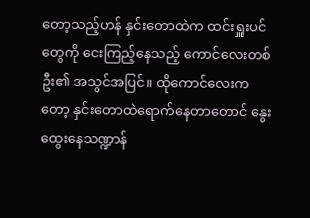တော့သည့်ဟန် နှင်းတောထဲက ထင်းရှူးပင်တွေကို ငေးကြည့်နေသည့် ကောင်လေးတစ်ဦး၏ အသွင်အပြင်။ ထိုကောင်လေးကတော့ နှင်းတောထဲရောက်နေတာတောင် နွေးထွေးနေသဏ္ဍာန်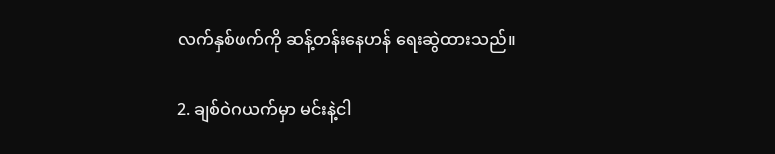လက်နှစ်ဖက်ကို ဆန့်တန်းနေဟန် ရေးဆွဲထားသည်။

2. ချစ်ဝဲဂယက်မှာ မင်းနဲ့ငါ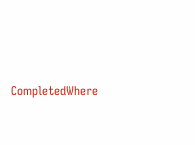CompletedWhere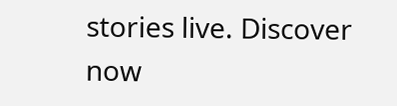stories live. Discover now